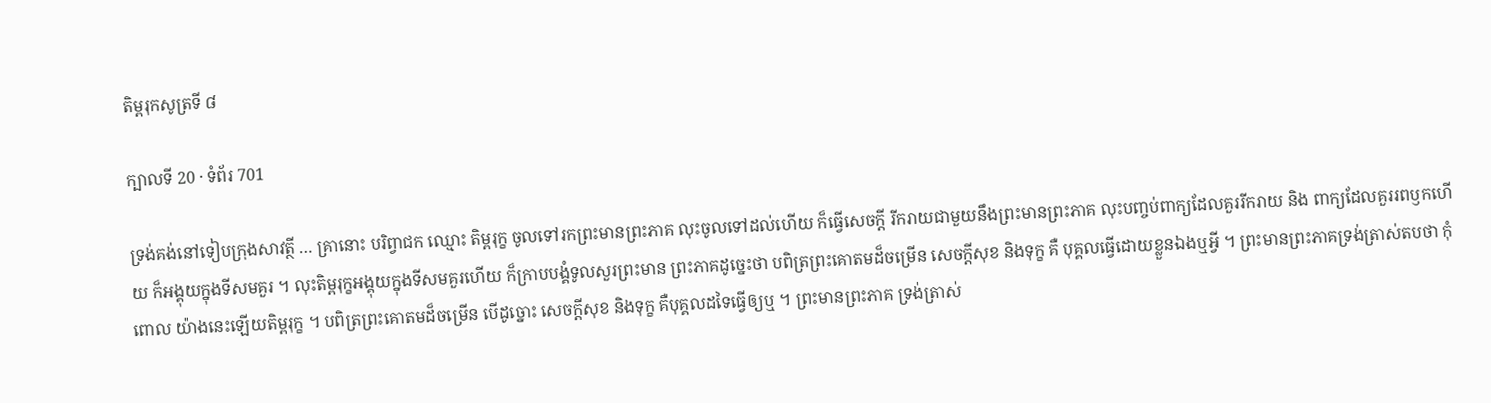តិម្ពរុកសូត្រទី ៨

ក្បាលទី 20 · ទំព័រ 701

ទ្រង់គង់នៅទៀបក្រុងសាវត្ថី … គ្រានោះ បរិព្វាជក ឈ្មោះ តិម្ពរុក្ខ ចូលទៅរកព្រះមានព្រះភាគ លុះចូលទៅដល់ហើយ ក៏ធ្វើសេចក្តី រីករាយជាមួយនឹងព្រះមានព្រះភាគ លុះបញ្ចប់ពាក្យដែលគួររីករាយ និង ពាក្យដែលគួររពឫកហើយ ក៏អង្គុយក្នុងទីសមគួរ ។ លុះតិម្ពរុក្ខអង្គុយក្នុងទីសមគួរហើយ ក៏ក្រាបបង្គំទូលសួរព្រះមាន ព្រះភាគដូច្នេះថា បពិត្រព្រះគោតមដ៏ចម្រើន សេចក្តីសុខ និងទុក្ខ គឺ បុគ្គលធ្វើដោយខ្លួនឯងឬអ្វី ។ ព្រះមានព្រះភាគទ្រង់ត្រាស់តបថា កុំពោល យ៉ាងនេះឡើយតិម្ពរុក្ខ ។ បពិត្រព្រះគោតមដ៏ចម្រើន បើដូច្នោះ សេចក្តីសុខ និងទុក្ខ គឺបុគ្គលដទៃធ្វើឲ្យឬ ។ ព្រះមានព្រះភាគ ទ្រង់ត្រាស់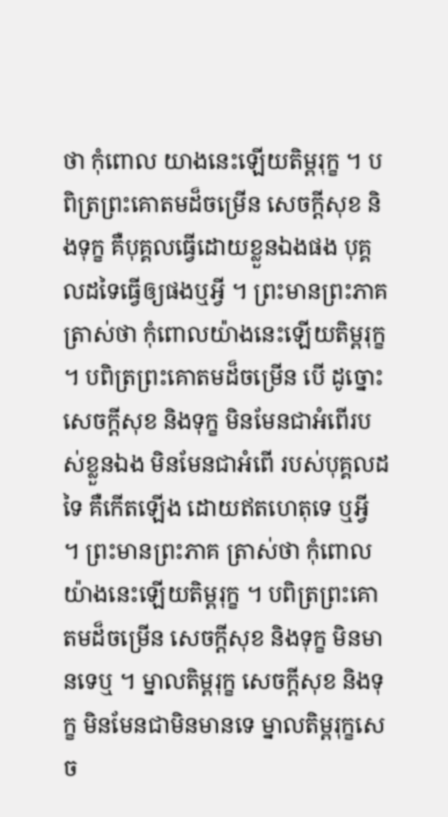ថា កុំពោល យាងនេះឡើយតិម្ពរុក្ខ ។ បពិត្រព្រះគោតមដ៏ចម្រើន សេចក្តីសុខ និងទុក្ខ គឺបុគ្គលធ្វើដោយខ្លួនឯងផង បុគ្គលដទៃធ្វើឲ្យផងឬអ្វី ។ ព្រះមានព្រះភាគ ត្រាស់ថា កុំពោលយ៉ាងនេះឡើយតិម្ពរុក្ខ ។ បពិត្រព្រះគោតមដ៏ចម្រើន បើ ដូច្នោះ សេចក្តីសុខ និងទុក្ខ មិនមែនជាអំពើរបស់ខ្លួនឯង មិនមែនជាអំពើ របស់បុគ្គលដទៃ គឺកើតឡើង ដោយឥតហេតុទេ ឬអ្វី ។ ព្រះមានព្រះភាគ ត្រាស់ថា កុំពោលយ៉ាងនេះឡើយតិម្ពរុក្ខ ។ បពិត្រព្រះគោតមដ៏ចម្រើន សេចក្តីសុខ និងទុក្ខ មិនមានទេឬ ។ ម្នាលតិម្ពរុក្ខ សេចក្តីសុខ និងទុក្ខ មិនមែនជាមិនមានទេ ម្នាលតិម្ពរុក្ខសេច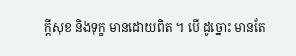ក្តីសុខ និងទុក្ខ មានដោយពិត ។ បើ ដូច្នោះ មានតែ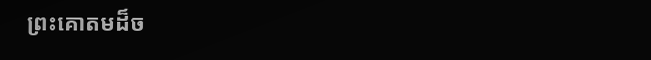ព្រះគោតមដ៏ច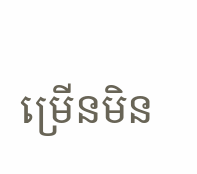ម្រើនមិន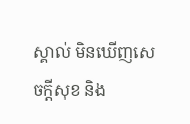ស្គាល់ មិនឃើញសេចក្តីសុខ និង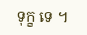ទុក្ខ ទេ ។